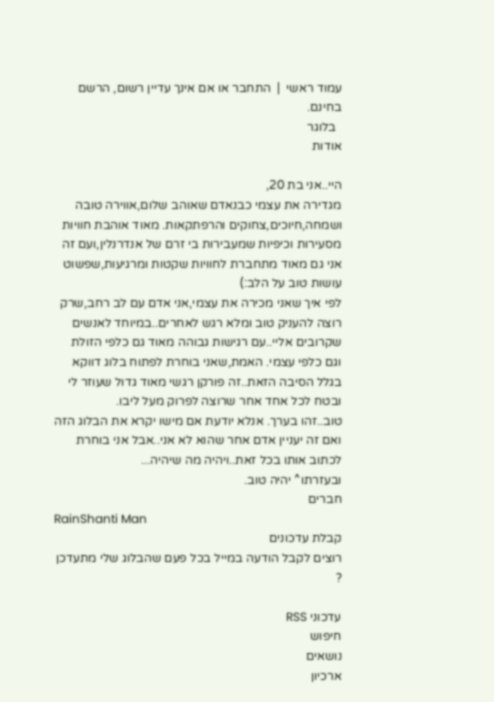עמוד ראשי  |  התחבר או אם אינך עדיין רשום, הרשם בחינם.
  בלוגר
אודות

היי..אני בת 20,
מגדירה את עצמי כבנאדם שאוהב שלום,אווירה טובה ושמחה,חיוכים,צחוקים והרפתקאות. מאוד אוהבת חוויות מסעירות וכיפיות שמעבירות בי זרם של אנדרנלין,ועם זה אני גם מאוד מתחברת לחוויות שקטות ומרגיעות,שפשוט עושות טוב על הלב:)
לפי איך שאני מכירה את עצמי,אני אדם עם לב רחב,שרק רוצה להעניק טוב ומלא רגש לאחרים..במיוחד לאנשים שקרובים אליי..עם רגישות גבוהה מאוד גם כלפי הזולת וגם כלפי עצמי. האמת,שאני בוחרת לפתוח בלוג דווקא בגלל הסיבה הזאת..זה פורקן רגשי מאוד גדול שעוזר לי ובטח לכל אחד אחר שרוצה לפרוק מעל ליבו.
טוב..זהו בערך. אנלא יודעת אם מישו יקרא את הבלוג הזה ואם זה יעניין אדם אחר שהוא לא אני..אבל אני בוחרת לכתוב אותו בכל זאת..ויהיה מה שיהיה...
ובעזרתו^ יהיה טוב.
חברים
RainShanti Man
קבלת עדכונים
רוצים לקבל הודעה במייל בכל פעם שהבלוג שלי מתעדכן ?

עדכוני RSS
חיפוש
נושאים
ארכיון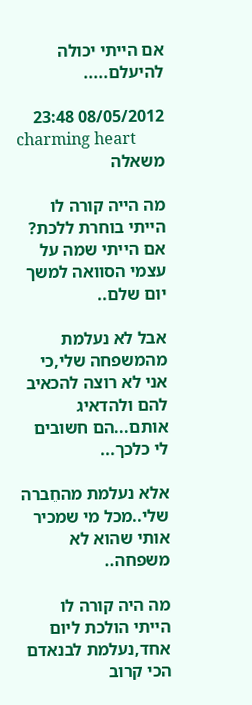אם הייתי יכולה להיעלם.....

08/05/2012 23:48
charming heart
משאלה

מה הייה קורה לו הייתי בוחרת ללכת? אם הייתי שמה על עצמי הסוואה למשך יום שלם..

אבל לא נעלמת מהמשפחה שלי,כי אני לא רוצה להכאיב להם ולהדאיג אותם...הם חשובים לי כלכך...

אלא נעלמת מהחֵברה שלי..מכל מי שמכיר אותי שהוא לא משפחה..

מה היה קורה לו הייתי הולכת ליום אחד,נעלמת לבנאדם הכי קרוב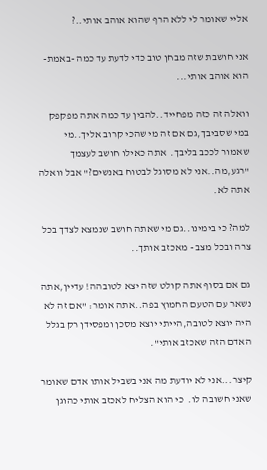אליי שאומר לי ללא הרף שהוא אוהב אותי..?

אני חושבת שזה מבחן טוב כדי לדעת עד כמה -באמת- הוא אוהב אותי...

וואלה זה כזה מפחייד..להבין עד כמה אתה מפקפק במי שסביבך,גם אם זה מי שהכי קרוב אליך..מי שאמור לככב בליבך.  אתה כאילו חושב לעצמך "רגע,מה..אני לא מסוגל לבטוח באנשים?" אבל וואלה אתה לא.

למה? כי בימינו..גם מי שאתה חושב שנמצא לצדך בכל צרה ובכל מצב - מאכזב אותך..

גם אם בסוף אתה קולט שזה יצא לטובהה! עדיין,אתה נשאר עם הטעם החמוץ בפה..אתה אומר: "אם זה לא היה יוצא לטובה,הייתי יוצא מסכן ומפסידן רק בגלל האדם הזה שאכזב אותי".

קיצר...אני לא יודעת מה אני בשביל אותו אדם שאומר שאני חשובה לו.  כי הוא הצליח לאכזב אותי כהוגן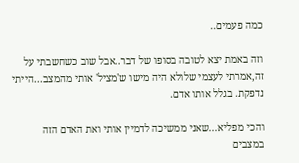כמה פעמים..

וזה באמת יצא לטובה בסופו של דבר..אבל שוב כשחשבתי על זה,אמרתי לעצמי שלולא היה מישו ש'מציל' אותי מהמצב...הייתי נדפקת. בגלל אותו אדם.

והכי מפליא...שאני ממשיכה לדמיין אותי ואת האדם הזה במצבים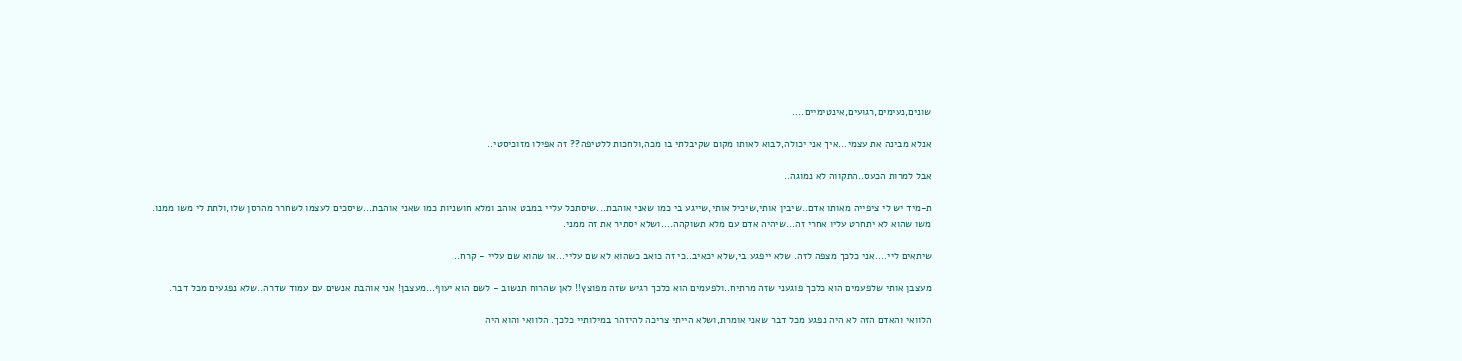שונים,נעימים,רגועים,אינטימיים....

אנלא מבינה את עצמי...איך אני יכולה,לבוא לאותו מקום שקיבלתי בו מכה,ולחכות ללטיפה?? זה אפילו מזוכיסטי..

אבל למרות הכעס..התקווה לא נמוגה..

ת-מיד יש לי ציפייה מאותו אדם..שיבין אותי,שיכיל אותי,שייגע בי כמו שאני אוהבת...שיסתכל עליי במבט אוהב ומלא חושניות כמו שאני אוהבת...שיסכים לעצמו לשחרר מהרסן שלו,ולתת לי משו ממנו. משו שהוא לא יתחרט עליו אחרי זה...שיהיה אדם עם מלא תשוקהה....ושלא יסתיר את זה ממני.

שיתאים ליי....אני כלכך מצפה לזה. שלא ייפגע בי,שלא יכאיב..כי זה כואב כשהוא לא שם עליי...או שהוא שם עליי - קרח..

מעצבן אותי שלפעמים הוא כלכך פוגעני שזה מרתיח..ולפעמים הוא כלכך רגיש שזה מפוצץ!! לאן שהרוח תנשוב - לשם הוא יעוף...מעצבן! אני אוהבת אנשים עם עמוד שדרה..שלא נפגעים מכל דבר.

הלוואי והאדם הזה לא היה נפגע מכל דבר שאני אומרת,ושלא הייתי צריכה להיזהר במילותיי כלכך. הלוואי והוא היה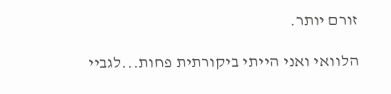זורם יותר.

הלוואי ואני הייתי ביקורתית פחות...לגביי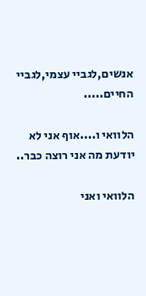אנשים,לגביי עצמי,לגביי החיים.....

הלוואי ו....אוף אני לא יודעת מה אני רוצה כבר..

הלוואי ואני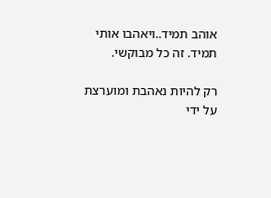אוהב תמיד..ויאהבו אותי תמיד. זה כל מבוקשי.

רק להיות נאהבת ומוערצת על ידי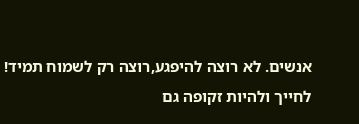אנשים. לא רוצה להיפגע,רוצה רק לשמוח תמיד! לחייך ולהיות זקופה גם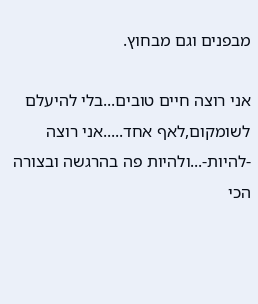מבפנים וגם מבחוץ.

אני רוצה חיים טובים...בלי להיעלם לשומקום,לאף אחד.....אני רוצה -להיות-...ולהיות פה בהרגשה ובצורה הכי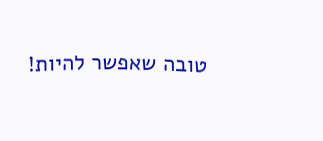טובה שאפשר להיות!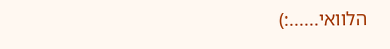הלוואי......:)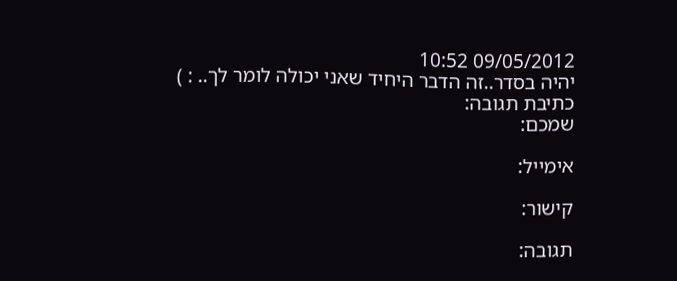09/05/2012 10:52
יהיה בסדר..זה הדבר היחיד שאני יכולה לומר לך.. : )
כתיבת תגובה:
שמכם:

אימייל:

קישור:

תגובה: